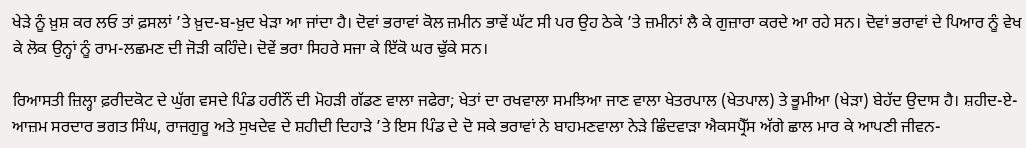ਖੇੜੇ ਨੂੰ ਖ਼ੁਸ਼ ਕਰ ਲਓ ਤਾਂ ਫ਼ਸਲਾਂ ’ਤੇ ਖ਼ੁਦ-ਬ-ਖ਼ੁਦ ਖੇੜਾ ਆ ਜਾਂਦਾ ਹੈ। ਦੋਵਾਂ ਭਰਾਵਾਂ ਕੋਲ ਜ਼ਮੀਨ ਭਾਵੇਂ ਘੱਟ ਸੀ ਪਰ ਉਹ ਠੇਕੇ ’ਤੇ ਜ਼ਮੀਨਾਂ ਲੈ ਕੇ ਗੁਜ਼ਾਰਾ ਕਰਦੇ ਆ ਰਹੇ ਸਨ। ਦੋਵਾਂ ਭਰਾਵਾਂ ਦੇ ਪਿਆਰ ਨੂੰ ਵੇਖ ਕੇ ਲੋਕ ਉਨ੍ਹਾਂ ਨੂੰ ਰਾਮ-ਲਛਮਣ ਦੀ ਜੋੜੀ ਕਹਿੰਦੇ। ਦੋਵੇਂ ਭਰਾ ਸਿਹਰੇ ਸਜਾ ਕੇ ਇੱਕੋ ਘਰ ਢੁੱਕੇ ਸਨ।

ਰਿਆਸਤੀ ਜ਼ਿਲ੍ਹਾ ਫ਼ਰੀਦਕੋਟ ਦੇ ਘੁੱਗ ਵਸਦੇ ਪਿੰਡ ਹਰੀਨੌਂ ਦੀ ਮੋਹੜੀ ਗੱਡਣ ਵਾਲਾ ਜਫੇਰਾ; ਖੇਤਾਂ ਦਾ ਰਖਵਾਲਾ ਸਮਝਿਆ ਜਾਣ ਵਾਲਾ ਖੇਤਰਪਾਲ (ਖੇਤਪਾਲ) ਤੇ ਭੂਮੀਆ (ਖੇੜਾ) ਬੇਹੱਦ ਉਦਾਸ ਹੈ। ਸ਼ਹੀਦ-ਏ-ਆਜ਼ਮ ਸਰਦਾਰ ਭਗਤ ਸਿੰਘ, ਰਾਜਗੁਰੂ ਅਤੇ ਸੁਖਦੇਵ ਦੇ ਸ਼ਹੀਦੀ ਦਿਹਾੜੇ ’ਤੇ ਇਸ ਪਿੰਡ ਦੇ ਦੋ ਸਕੇ ਭਰਾਵਾਂ ਨੇ ਬਾਹਮਣਵਾਲਾ ਨੇੜੇ ਛਿੰਦਵਾੜਾ ਐਕਸਪ੍ਰੈੱਸ ਅੱਗੇ ਛਾਲ ਮਾਰ ਕੇ ਆਪਣੀ ਜੀਵਨ-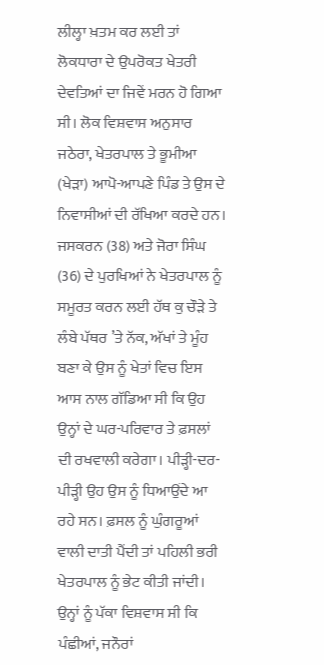ਲੀਲ੍ਹਾ ਖ਼ਤਮ ਕਰ ਲਈ ਤਾਂ ਲੋਕਧਾਰਾ ਦੇ ਉਪਰੋਕਤ ਖੇਤਰੀ ਦੇਵਤਿਆਂ ਦਾ ਜਿਵੇਂ ਮਰਨ ਹੋ ਗਿਆ ਸੀ। ਲੋਕ ਵਿਸ਼ਵਾਸ ਅਨੁਸਾਰ ਜਠੇਰਾ, ਖੇਤਰਪਾਲ ਤੇ ਭੂਮੀਆ (ਖੇੜਾ) ਆਪੋ-ਆਪਣੇ ਪਿੰਡ ਤੇ ਉਸ ਦੇ ਨਿਵਾਸੀਆਂ ਦੀ ਰੱਖਿਆ ਕਰਦੇ ਹਨ।
ਜਸਕਰਨ (38) ਅਤੇ ਜੋਰਾ ਸਿੰਘ (36) ਦੇ ਪੁਰਖਿਆਂ ਨੇ ਖੇਤਰਪਾਲ ਨੂੰ ਸਮੂਰਤ ਕਰਨ ਲਈ ਹੱਥ ਕੁ ਚੌੜੇ ਤੇ ਲੰਬੇ ਪੱਥਰ ’ਤੇ ਨੱਕ, ਅੱਖਾਂ ਤੇ ਮੂੰਹ ਬਣਾ ਕੇ ਉਸ ਨੂੰ ਖੇਤਾਂ ਵਿਚ ਇਸ ਆਸ ਨਾਲ ਗੱਡਿਆ ਸੀ ਕਿ ਉਹ ਉਨ੍ਹਾਂ ਦੇ ਘਰ-ਪਰਿਵਾਰ ਤੇ ਫ਼ਸਲਾਂ ਦੀ ਰਖਵਾਲੀ ਕਰੇਗਾ। ਪੀੜ੍ਹੀ-ਦਰ-ਪੀੜ੍ਹੀ ਉਹ ਉਸ ਨੂੰ ਧਿਆਉਂਦੇ ਆ ਰਹੇ ਸਨ। ਫ਼ਸਲ ਨੂੰ ਘੁੰਗਰੂਆਂ ਵਾਲੀ ਦਾਤੀ ਪੈਂਦੀ ਤਾਂ ਪਹਿਲੀ ਭਰੀ ਖੇਤਰਪਾਲ ਨੂੰ ਭੇਟ ਕੀਤੀ ਜਾਂਦੀ। ਉਨ੍ਹਾਂ ਨੂੰ ਪੱਕਾ ਵਿਸ਼ਵਾਸ ਸੀ ਕਿ ਪੰਛੀਆਂ, ਜਨੌਰਾਂ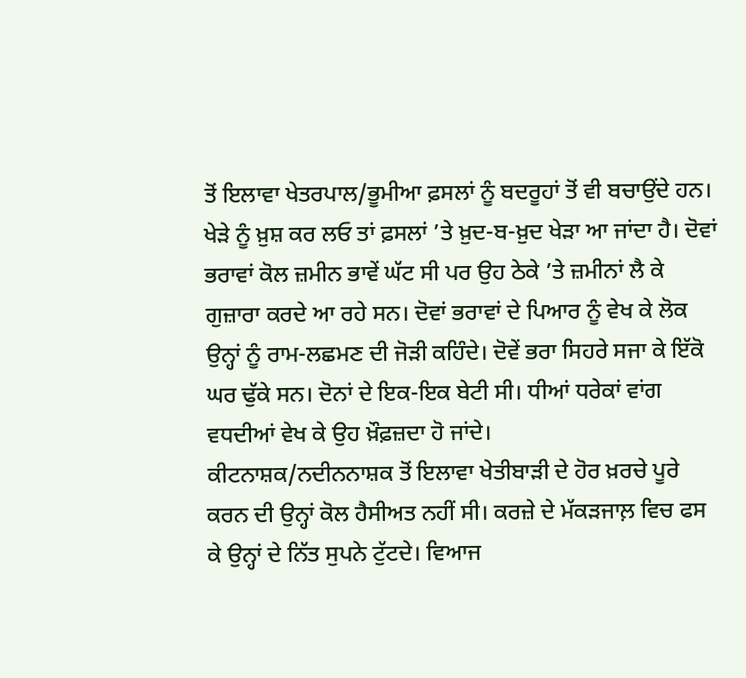ਤੋਂ ਇਲਾਵਾ ਖੇਤਰਪਾਲ/ਭੂਮੀਆ ਫ਼ਸਲਾਂ ਨੂੰ ਬਦਰੂਹਾਂ ਤੋਂ ਵੀ ਬਚਾਉਂਦੇ ਹਨ।
ਖੇੜੇ ਨੂੰ ਖ਼ੁਸ਼ ਕਰ ਲਓ ਤਾਂ ਫ਼ਸਲਾਂ ’ਤੇ ਖ਼ੁਦ-ਬ-ਖ਼ੁਦ ਖੇੜਾ ਆ ਜਾਂਦਾ ਹੈ। ਦੋਵਾਂ ਭਰਾਵਾਂ ਕੋਲ ਜ਼ਮੀਨ ਭਾਵੇਂ ਘੱਟ ਸੀ ਪਰ ਉਹ ਠੇਕੇ ’ਤੇ ਜ਼ਮੀਨਾਂ ਲੈ ਕੇ ਗੁਜ਼ਾਰਾ ਕਰਦੇ ਆ ਰਹੇ ਸਨ। ਦੋਵਾਂ ਭਰਾਵਾਂ ਦੇ ਪਿਆਰ ਨੂੰ ਵੇਖ ਕੇ ਲੋਕ ਉਨ੍ਹਾਂ ਨੂੰ ਰਾਮ-ਲਛਮਣ ਦੀ ਜੋੜੀ ਕਹਿੰਦੇ। ਦੋਵੇਂ ਭਰਾ ਸਿਹਰੇ ਸਜਾ ਕੇ ਇੱਕੋ ਘਰ ਢੁੱਕੇ ਸਨ। ਦੋਨਾਂ ਦੇ ਇਕ-ਇਕ ਬੇਟੀ ਸੀ। ਧੀਆਂ ਧਰੇਕਾਂ ਵਾਂਗ ਵਧਦੀਆਂ ਵੇਖ ਕੇ ਉਹ ਖ਼ੌਫ਼ਜ਼ਦਾ ਹੋ ਜਾਂਦੇ।
ਕੀਟਨਾਸ਼ਕ/ਨਦੀਨਨਾਸ਼ਕ ਤੋਂ ਇਲਾਵਾ ਖੇਤੀਬਾੜੀ ਦੇ ਹੋਰ ਖ਼ਰਚੇ ਪੂਰੇ ਕਰਨ ਦੀ ਉਨ੍ਹਾਂ ਕੋਲ ਹੈਸੀਅਤ ਨਹੀਂ ਸੀ। ਕਰਜ਼ੇ ਦੇ ਮੱਕੜਜਾਲ਼ ਵਿਚ ਫਸ ਕੇ ਉਨ੍ਹਾਂ ਦੇ ਨਿੱਤ ਸੁਪਨੇ ਟੁੱਟਦੇ। ਵਿਆਜ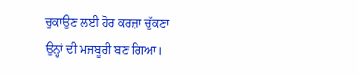ਚੁਕਾਉਣ ਲਈ ਹੋਰ ਕਰਜ਼ਾ ਚੁੱਕਣਾ ਉਨ੍ਹਾਂ ਦੀ ਮਜਬੂਰੀ ਬਣ ਗਿਆ।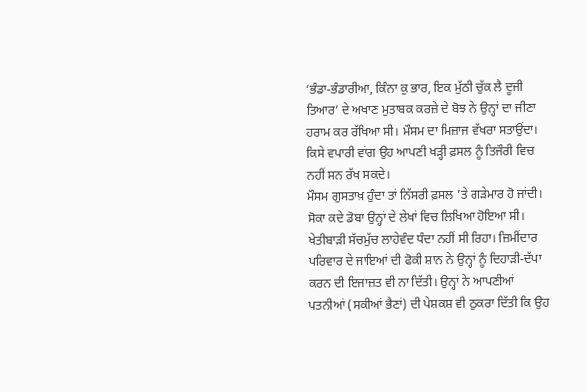‘ਭੰਡਾ-ਭੰਡਾਰੀਆ, ਕਿੰਨਾ ਕੁ ਭਾਰ, ਇਕ ਮੁੱਠੀ ਚੁੱਕ ਲੈ ਦੂਜੀ ਤਿਆਰ’ ਦੇ ਅਖਾਣ ਮੁਤਾਬਕ ਕਰਜ਼ੇ ਦੇ ਬੋਝ ਨੇ ਉਨ੍ਹਾਂ ਦਾ ਜੀਣਾ ਹਰਾਮ ਕਰ ਰੱਖਿਆ ਸੀ। ਮੌਸਮ ਦਾ ਮਿਜ਼ਾਜ ਵੱਖਰਾ ਸਤਾਉਂਦਾ। ਕਿਸੇ ਵਪਾਰੀ ਵਾਂਗ ਉਹ ਆਪਣੀ ਖੜ੍ਹੀ ਫ਼ਸਲ ਨੂੰ ਤਿਜੌਰੀ ਵਿਚ ਨਹੀਂ ਸਨ ਰੱਖ ਸਕਦੇ।
ਮੌਸਮ ਗੁਸਤਾਖ਼ ਹੁੰਦਾ ਤਾਂ ਨਿੱਸਰੀ ਫ਼ਸਲ ’ਤੇ ਗੜੇਮਾਰ ਹੋ ਜਾਂਦੀ। ਸੋਕਾ ਕਦੇ ਡੋਬਾ ਉਨ੍ਹਾਂ ਦੇ ਲੇਖਾਂ ਵਿਚ ਲਿਖਿਆ ਹੋਇਆ ਸੀ। ਖੇਤੀਬਾੜੀ ਸੱਚਮੁੱਚ ਲਾਹੇਵੰਦ ਧੰਦਾ ਨਹੀਂ ਸੀ ਰਿਹਾ। ਜ਼ਿਮੀਂਦਾਰ ਪਰਿਵਾਰ ਦੇ ਜਾਇਆਂ ਦੀ ਫੋਕੀ ਸ਼ਾਨ ਨੇ ਉਨ੍ਹਾਂ ਨੂੰ ਦਿਹਾੜੀ-ਦੱਪਾ ਕਰਨ ਦੀ ਇਜਾਜ਼ਤ ਵੀ ਨਾ ਦਿੱਤੀ। ਉਨ੍ਹਾਂ ਨੇ ਆਪਣੀਆਂ ਪਤਨੀਆਂ (ਸਕੀਆਂ ਭੈਣਾਂ) ਦੀ ਪੇਸ਼ਕਸ਼ ਵੀ ਠੁਕਰਾ ਦਿੱਤੀ ਕਿ ਉਹ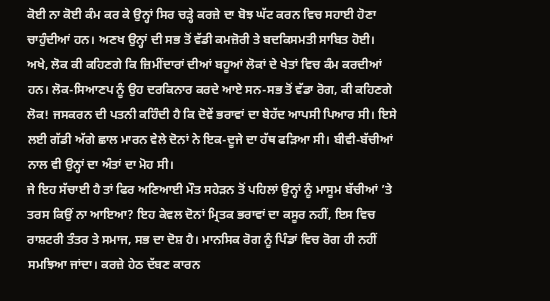ਕੋਈ ਨਾ ਕੋਈ ਕੰਮ ਕਰ ਕੇ ਉਨ੍ਹਾਂ ਸਿਰ ਚੜ੍ਹੇ ਕਰਜ਼ੇ ਦਾ ਬੋਝ ਘੱਟ ਕਰਨ ਵਿਚ ਸਹਾਈ ਹੋਣਾ ਚਾਹੁੰਦੀਆਂ ਹਨ। ਅਣਖ ਉਨ੍ਹਾਂ ਦੀ ਸਭ ਤੋਂ ਵੱਡੀ ਕਮਜ਼ੋਰੀ ਤੇ ਬਦਕਿਸਮਤੀ ਸਾਬਿਤ ਹੋਈ।
ਅਖੇ, ਲੋਕ ਕੀ ਕਹਿਣਗੇ ਕਿ ਜ਼ਿਮੀਂਦਾਰਾਂ ਦੀਆਂ ਬਹੂਆਂ ਲੋਕਾਂ ਦੇ ਖੇਤਾਂ ਵਿਚ ਕੰਮ ਕਰਦੀਆਂ ਹਨ। ਲੋਕ-ਸਿਆਣਪ ਨੂੰ ਉਹ ਦਰਕਿਨਾਰ ਕਰਦੇ ਆਏ ਸਨ-ਸਭ ਤੋਂ ਵੱਡਾ ਰੋਗ, ਕੀ ਕਹਿਣਗੇ ਲੋਕ! ਜਸਕਰਨ ਦੀ ਪਤਨੀ ਕਹਿੰਦੀ ਹੈ ਕਿ ਦੋਵੇਂ ਭਰਾਵਾਂ ਦਾ ਬੇਹੱਦ ਆਪਸੀ ਪਿਆਰ ਸੀ। ਇਸੇ ਲਈ ਗੱਡੀ ਅੱਗੇ ਛਾਲ ਮਾਰਨ ਵੇਲੇ ਦੋਨਾਂ ਨੇ ਇਕ-ਦੂਜੇ ਦਾ ਹੱਥ ਫੜਿਆ ਸੀ। ਬੀਵੀ-ਬੱਚੀਆਂ ਨਾਲ ਵੀ ਉਨ੍ਹਾਂ ਦਾ ਅੰਤਾਂ ਦਾ ਮੋਹ ਸੀ।
ਜੇ ਇਹ ਸੱਚਾਈ ਹੈ ਤਾਂ ਫਿਰ ਅਣਿਆਈ ਮੌਤ ਸਹੇੜਨ ਤੋਂ ਪਹਿਲਾਂ ਉਨ੍ਹਾਂ ਨੂੰ ਮਾਸੂਮ ਬੱਚੀਆਂ ’ਤੇ ਤਰਸ ਕਿਉਂ ਨਾ ਆਇਆ? ਇਹ ਕੇਵਲ ਦੋਨਾਂ ਮ੍ਰਿਤਕ ਭਰਾਵਾਂ ਦਾ ਕਸੂਰ ਨਹੀਂ, ਇਸ ਵਿਚ ਰਾਸ਼ਟਰੀ ਤੰਤਰ ਤੇ ਸਮਾਜ, ਸਭ ਦਾ ਦੋਸ਼ ਹੈ। ਮਾਨਸਿਕ ਰੋਗ ਨੂੰ ਪਿੰਡਾਂ ਵਿਚ ਰੋਗ ਹੀ ਨਹੀਂ ਸਮਝਿਆ ਜਾਂਦਾ। ਕਰਜ਼ੇ ਹੇਠ ਦੱਬਣ ਕਾਰਨ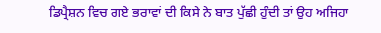ਡਿਪ੍ਰੈਸ਼ਨ ਵਿਚ ਗਏ ਭਰਾਵਾਂ ਦੀ ਕਿਸੇ ਨੇ ਬਾਤ ਪੁੱਛੀ ਹੁੰਦੀ ਤਾਂ ਉਹ ਅਜਿਹਾ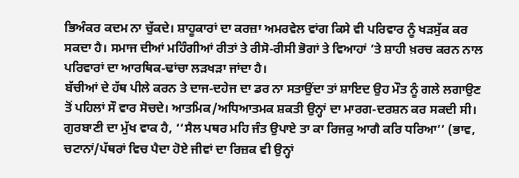ਭਿਅੰਕਰ ਕਦਮ ਨਾ ਚੁੱਕਦੇ। ਸ਼ਾਹੂਕਾਰਾਂ ਦਾ ਕਰਜ਼ਾ ਅਮਰਵੇਲ ਵਾਂਗ ਕਿਸੇ ਵੀ ਪਰਿਵਾਰ ਨੂੰ ਖੜਸੁੱਕ ਕਰ ਸਕਦਾ ਹੈ। ਸਮਾਜ ਦੀਆਂ ਮਹਿੰਗੀਆਂ ਰੀਤਾਂ ਤੇ ਰੀਸੋ-ਰੀਸੀ ਭੋਗਾਂ ਤੇ ਵਿਆਹਾਂ ’ਤੇ ਸ਼ਾਹੀ ਖ਼ਰਚ ਕਰਨ ਨਾਲ ਪਰਿਵਾਰਾਂ ਦਾ ਆਰਥਿਕ-ਢਾਂਚਾ ਲੜਖੜਾ ਜਾਂਦਾ ਹੈ।
ਬੱਚੀਆਂ ਦੇ ਹੱਥ ਪੀਲੇ ਕਰਨ ਤੇ ਦਾਜ-ਦਹੇਜ ਦਾ ਡਰ ਨਾ ਸਤਾਉਂਦਾ ਤਾਂ ਸ਼ਾਇਦ ਉਹ ਮੌਤ ਨੂੰ ਗਲੇ ਲਗਾਉਣ ਤੋਂ ਪਹਿਲਾਂ ਸੌ ਵਾਰ ਸੋਚਦੇ। ਆਤਮਿਕ/ਅਧਿਆਤਮਕ ਸ਼ਕਤੀ ਉਨ੍ਹਾਂ ਦਾ ਮਾਰਗ-ਦਰਸ਼ਨ ਕਰ ਸਕਦੀ ਸੀ। ਗੁਰਬਾਣੀ ਦਾ ਮੁੱਖ ਵਾਕ ਹੈ, ‘‘ਸੈਲ ਪਥਰ ਮਹਿ ਜੰਤ ਉਪਾਏ ਤਾ ਕਾ ਰਿਜਕੁ ਆਗੈ ਕਰਿ ਧਰਿਆ’’ (ਭਾਵ, ਚਟਾਨਾਂ/ਪੱਥਰਾਂ ਵਿਚ ਪੈਦਾ ਹੋਏ ਜੀਵਾਂ ਦਾ ਰਿਜ਼ਕ ਵੀ ਉਨ੍ਹਾਂ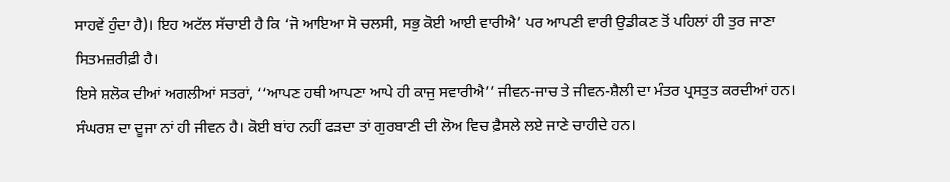ਸਾਹਵੇਂ ਹੁੰਦਾ ਹੈ)। ਇਹ ਅਟੱਲ ਸੱਚਾਈ ਹੈ ਕਿ ‘ਜੋ ਆਇਆ ਸੋ ਚਲਸੀ, ਸਭੁ ਕੋਈ ਆਈ ਵਾਰੀਐ’ ਪਰ ਆਪਣੀ ਵਾਰੀ ਉਡੀਕਣ ਤੋਂ ਪਹਿਲਾਂ ਹੀ ਤੁਰ ਜਾਣਾ ਸਿਤਮਜ਼ਰੀਫ਼ੀ ਹੈ।
ਇਸੇ ਸ਼ਲੋਕ ਦੀਆਂ ਅਗਲੀਆਂ ਸਤਰਾਂ, ‘‘ਆਪਣ ਹਥੀ ਆਪਣਾ ਆਪੇ ਹੀ ਕਾਜੁ ਸਵਾਰੀਐ’’ ਜੀਵਨ-ਜਾਚ ਤੇ ਜੀਵਨ-ਸ਼ੈਲੀ ਦਾ ਮੰਤਰ ਪ੍ਰਸਤੁਤ ਕਰਦੀਆਂ ਹਨ। ਸੰਘਰਸ਼ ਦਾ ਦੂਜਾ ਨਾਂ ਹੀ ਜੀਵਨ ਹੈ। ਕੋਈ ਬਾਂਹ ਨਹੀਂ ਫੜਦਾ ਤਾਂ ਗੁਰਬਾਣੀ ਦੀ ਲੋਅ ਵਿਚ ਫ਼ੈਸਲੇ ਲਏ ਜਾਣੇ ਚਾਹੀਦੇ ਹਨ।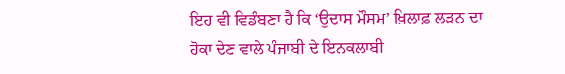ਇਹ ਵੀ ਵਿਡੰਬਣਾ ਹੈ ਕਿ ‘ਉਦਾਸ ਮੌਸਮ’ ਖ਼ਿਲਾਫ਼ ਲੜਨ ਦਾ ਹੋਕਾ ਦੇਣ ਵਾਲੇ ਪੰਜਾਬੀ ਦੇ ਇਨਕਲਾਬੀ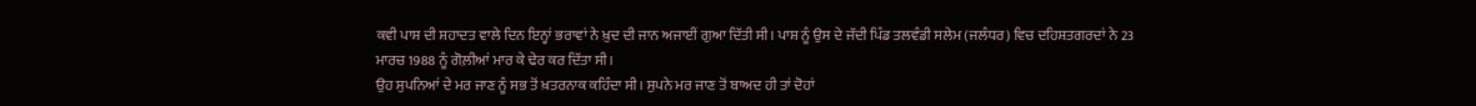ਕਵੀ ਪਾਸ਼ ਦੀ ਸ਼ਹਾਦਤ ਵਾਲੇ ਦਿਨ ਇਨ੍ਹਾਂ ਭਰਾਵਾਂ ਨੇ ਖ਼ੁਦ ਦੀ ਜਾਨ ਅਜਾਈਂ ਗੁਆ ਦਿੱਤੀ ਸੀ। ਪਾਸ਼ ਨੂੰ ਉਸ ਦੇ ਜੱਦੀ ਪਿੰਡ ਤਲਵੰਡੀ ਸਲੇਮ (ਜਲੰਧਰ) ਵਿਚ ਦਹਿਸ਼ਤਗਰਦਾਂ ਨੇ 23 ਮਾਰਚ 1988 ਨੂੰ ਗੋਲ਼ੀਆਂ ਮਾਰ ਕੇ ਢੇਰ ਕਰ ਦਿੱਤਾ ਸੀ।
ਉਹ ਸੁਪਨਿਆਂ ਦੇ ਮਰ ਜਾਣ ਨੂੰ ਸਭ ਤੋਂ ਖ਼ਤਰਨਾਕ ਕਹਿੰਦਾ ਸੀ। ਸੁਪਨੇ ਮਰ ਜਾਣ ਤੋਂ ਬਾਅਦ ਹੀ ਤਾਂ ਦੋਹਾਂ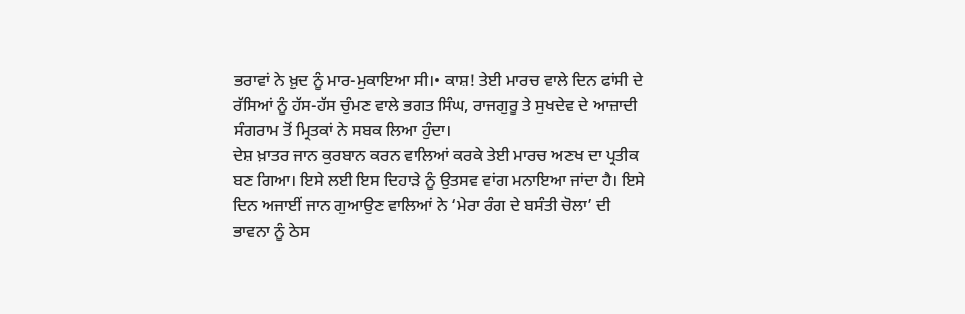ਭਰਾਵਾਂ ਨੇ ਖ਼ੁਦ ਨੂੰ ਮਾਰ-ਮੁਕਾਇਆ ਸੀ।• ਕਾਸ਼! ਤੇਈ ਮਾਰਚ ਵਾਲੇ ਦਿਨ ਫਾਂਸੀ ਦੇ ਰੱਸਿਆਂ ਨੂੰ ਹੱਸ-ਹੱਸ ਚੁੰਮਣ ਵਾਲੇ ਭਗਤ ਸਿੰਘ, ਰਾਜਗੁਰੂ ਤੇ ਸੁਖਦੇਵ ਦੇ ਆਜ਼ਾਦੀ ਸੰਗਰਾਮ ਤੋਂ ਮ੍ਰਿਤਕਾਂ ਨੇ ਸਬਕ ਲਿਆ ਹੁੰਦਾ।
ਦੇਸ਼ ਖ਼ਾਤਰ ਜਾਨ ਕੁਰਬਾਨ ਕਰਨ ਵਾਲਿਆਂ ਕਰਕੇ ਤੇਈ ਮਾਰਚ ਅਣਖ ਦਾ ਪ੍ਰਤੀਕ ਬਣ ਗਿਆ। ਇਸੇ ਲਈ ਇਸ ਦਿਹਾੜੇ ਨੂੰ ਉਤਸਵ ਵਾਂਗ ਮਨਾਇਆ ਜਾਂਦਾ ਹੈ। ਇਸੇ ਦਿਨ ਅਜਾਈਂ ਜਾਨ ਗੁਆਉਣ ਵਾਲਿਆਂ ਨੇ ‘ਮੇਰਾ ਰੰਗ ਦੇ ਬਸੰਤੀ ਚੋਲਾ’ ਦੀ ਭਾਵਨਾ ਨੂੰ ਠੇਸ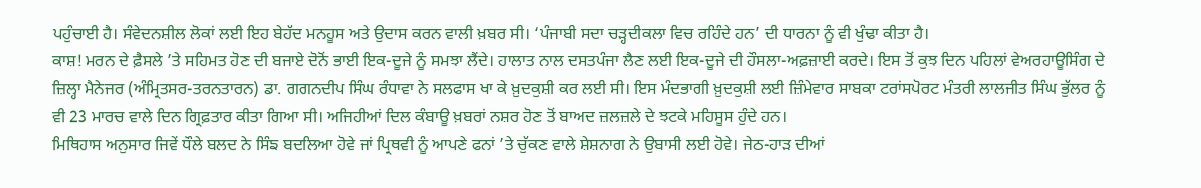ਪਹੁੰਚਾਈ ਹੈ। ਸੰਵੇਦਨਸ਼ੀਲ ਲੋਕਾਂ ਲਈ ਇਹ ਬੇਹੱਦ ਮਨਹੂਸ ਅਤੇ ਉਦਾਸ ਕਰਨ ਵਾਲੀ ਖ਼ਬਰ ਸੀ। ‘ਪੰਜਾਬੀ ਸਦਾ ਚੜ੍ਹਦੀਕਲਾ ਵਿਚ ਰਹਿੰਦੇ ਹਨ’ ਦੀ ਧਾਰਨਾ ਨੂੰ ਵੀ ਖੁੰਢਾ ਕੀਤਾ ਹੈ।
ਕਾਸ਼! ਮਰਨ ਦੇ ਫ਼ੈਸਲੇ ’ਤੇ ਸਹਿਮਤ ਹੋਣ ਦੀ ਬਜਾਏ ਦੋਨੋਂ ਭਾਈ ਇਕ-ਦੂਜੇ ਨੂੰ ਸਮਝਾ ਲੈਂਦੇ। ਹਾਲਾਤ ਨਾਲ ਦਸਤਪੰਜਾ ਲੈਣ ਲਈ ਇਕ-ਦੂਜੇ ਦੀ ਹੌਸਲਾ-ਅਫ਼ਜ਼ਾਈ ਕਰਦੇ। ਇਸ ਤੋਂ ਕੁਝ ਦਿਨ ਪਹਿਲਾਂ ਵੇਅਰਹਾਊਸਿੰਗ ਦੇ ਜ਼ਿਲ੍ਹਾ ਮੈਨੇਜਰ (ਅੰਮ੍ਰਿਤਸਰ-ਤਰਨਤਾਰਨ) ਡਾ. ਗਗਨਦੀਪ ਸਿੰਘ ਰੰਧਾਵਾ ਨੇ ਸਲਫਾਸ ਖਾ ਕੇ ਖ਼ੁਦਕੁਸ਼ੀ ਕਰ ਲਈ ਸੀ। ਇਸ ਮੰਦਭਾਗੀ ਖ਼ੁਦਕੁਸ਼ੀ ਲਈ ਜ਼ਿੰਮੇਵਾਰ ਸਾਬਕਾ ਟਰਾਂਸਪੋਰਟ ਮੰਤਰੀ ਲਾਲਜੀਤ ਸਿੰਘ ਭੁੱਲਰ ਨੂੰ ਵੀ 23 ਮਾਰਚ ਵਾਲੇ ਦਿਨ ਗ੍ਰਿਫ਼ਤਾਰ ਕੀਤਾ ਗਿਆ ਸੀ। ਅਜਿਹੀਆਂ ਦਿਲ ਕੰਬਾਊ ਖ਼ਬਰਾਂ ਨਸ਼ਰ ਹੋਣ ਤੋਂ ਬਾਅਦ ਜ਼ਲਜ਼ਲੇ ਦੇ ਝਟਕੇ ਮਹਿਸੂਸ ਹੁੰਦੇ ਹਨ।
ਮਿਥਿਹਾਸ ਅਨੁਸਾਰ ਜਿਵੇਂ ਧੌਲੇ ਬਲਦ ਨੇ ਸਿੰਙ ਬਦਲਿਆ ਹੋਵੇ ਜਾਂ ਪ੍ਰਿਥਵੀ ਨੂੰ ਆਪਣੇ ਫਨਾਂ ’ਤੇ ਚੁੱਕਣ ਵਾਲੇ ਸ਼ੇਸ਼ਨਾਗ ਨੇ ਉਬਾਸੀ ਲਈ ਹੋਵੇ। ਜੇਠ-ਹਾੜ ਦੀਆਂ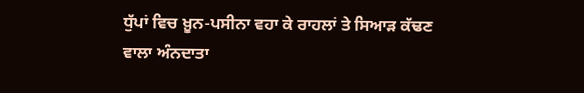ਧੁੱਪਾਂ ਵਿਚ ਖ਼ੂਨ-ਪਸੀਨਾ ਵਹਾ ਕੇ ਰਾਹਲਾਂ ਤੇ ਸਿਆੜ ਕੱਢਣ ਵਾਲਾ ਅੰਨਦਾਤਾ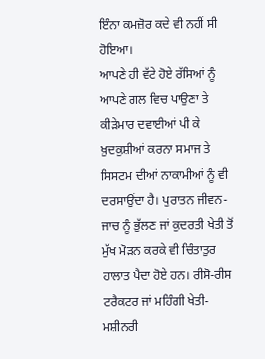ਇੰਨਾ ਕਮਜ਼ੋਰ ਕਦੇ ਵੀ ਨਹੀਂ ਸੀ ਹੋਇਆ।
ਆਪਣੇ ਹੀ ਵੱਟੇ ਹੋਏ ਰੱਸਿਆਂ ਨੂੰ ਆਪਣੇ ਗਲ ਵਿਚ ਪਾਉਣਾ ਤੇ ਕੀੜੇਮਾਰ ਦਵਾਈਆਂ ਪੀ ਕੇ ਖ਼ੁਦਕੁਸ਼ੀਆਂ ਕਰਨਾ ਸਮਾਜ ਤੇ ਸਿਸਟਮ ਦੀਆਂ ਨਾਕਾਮੀਆਂ ਨੂੰ ਵੀ ਦਰਸਾਉਂਦਾ ਹੈ। ਪੁਰਾਤਨ ਜੀਵਨ-ਜਾਚ ਨੂੰ ਭੁੱਲਣ ਜਾਂ ਕੁਦਰਤੀ ਖੇਤੀ ਤੋਂ ਮੁੱਖ ਮੋੜਨ ਕਰਕੇ ਵੀ ਚਿੰਤਾਤੁਰ ਹਾਲਾਤ ਪੈਦਾ ਹੋਏ ਹਨ। ਰੀਸੋ-ਰੀਸ ਟਰੈਕਟਰ ਜਾਂ ਮਹਿੰਗੀ ਖੇਤੀ-ਮਸ਼ੀਨਰੀ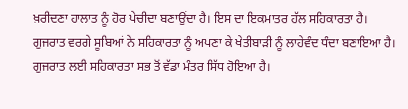ਖ਼ਰੀਦਣਾ ਹਾਲਾਤ ਨੂੰ ਹੋਰ ਪੇਚੀਦਾ ਬਣਾਉਂਦਾ ਹੈ। ਇਸ ਦਾ ਇਕਮਾਤਰ ਹੱਲ ਸਹਿਕਾਰਤਾ ਹੈ।
ਗੁਜਰਾਤ ਵਰਗੇ ਸੂਬਿਆਂ ਨੇ ਸਹਿਕਾਰਤਾ ਨੂੰ ਅਪਣਾ ਕੇ ਖੇਤੀਬਾੜੀ ਨੂੰ ਲਾਹੇਵੰਦ ਧੰਦਾ ਬਣਾਇਆ ਹੈ। ਗੁਜਰਾਤ ਲਈ ਸਹਿਕਾਰਤਾ ਸਭ ਤੋਂ ਵੱਡਾ ਮੰਤਰ ਸਿੱਧ ਹੋਇਆ ਹੈ।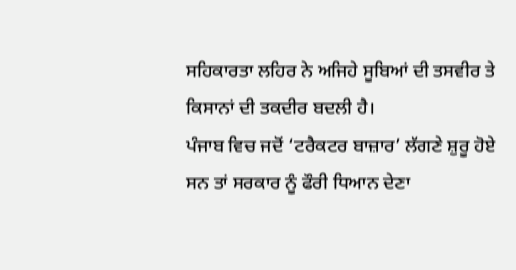ਸਹਿਕਾਰਤਾ ਲਹਿਰ ਨੇ ਅਜਿਹੇ ਸੂਬਿਆਂ ਦੀ ਤਸਵੀਰ ਤੇ ਕਿਸਾਨਾਂ ਦੀ ਤਕਦੀਰ ਬਦਲੀ ਹੈ।
ਪੰਜਾਬ ਵਿਚ ਜਦੋਂ ‘ਟਰੈਕਟਰ ਬਾਜ਼ਾਰ’ ਲੱਗਣੇ ਸ਼ੁਰੂ ਹੋਏ ਸਨ ਤਾਂ ਸਰਕਾਰ ਨੂੰ ਫੌਰੀ ਧਿਆਨ ਦੇਣਾ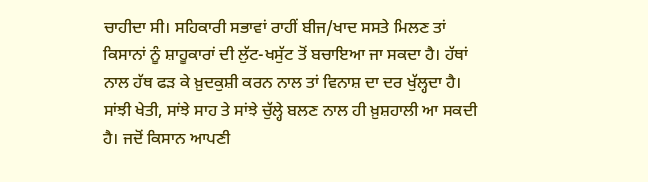ਚਾਹੀਦਾ ਸੀ। ਸਹਿਕਾਰੀ ਸਭਾਵਾਂ ਰਾਹੀਂ ਬੀਜ/ਖਾਦ ਸਸਤੇ ਮਿਲਣ ਤਾਂ ਕਿਸਾਨਾਂ ਨੂੰ ਸ਼ਾਹੂਕਾਰਾਂ ਦੀ ਲੁੱਟ-ਖਸੁੱਟ ਤੋਂ ਬਚਾਇਆ ਜਾ ਸਕਦਾ ਹੈ। ਹੱਥਾਂ ਨਾਲ ਹੱਥ ਫੜ ਕੇ ਖ਼ੁਦਕੁਸ਼ੀ ਕਰਨ ਨਾਲ ਤਾਂ ਵਿਨਾਸ਼ ਦਾ ਦਰ ਖੁੱਲ੍ਹਦਾ ਹੈ। ਸਾਂਝੀ ਖੇਤੀ, ਸਾਂਝੇ ਸਾਹ ਤੇ ਸਾਂਝੇ ਚੁੱਲ੍ਹੇ ਬਲਣ ਨਾਲ ਹੀ ਖ਼ੁਸ਼ਹਾਲੀ ਆ ਸਕਦੀ ਹੈ। ਜਦੋਂ ਕਿਸਾਨ ਆਪਣੀ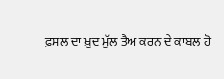ਫ਼ਸਲ ਦਾ ਖ਼ੁਦ ਮੁੱਲ ਤੈਅ ਕਰਨ ਦੇ ਕਾਬਲ ਹੋ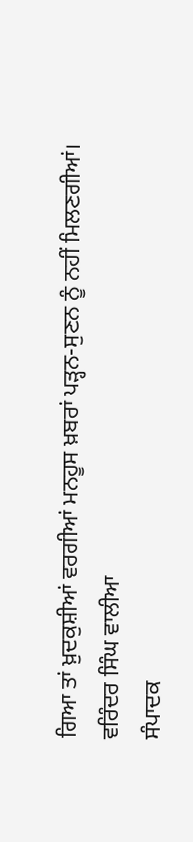ਗਿਆ ਤਾਂ ਖ਼ੁਦਕੁਸ਼ੀਆਂ ਵਰਗੀਆਂ ਮਨਹੂਸ ਖ਼ਬਰਾਂ ਪੜ੍ਹਨ-ਸੁਣਨ ਨੂੰ ਨਹੀਂ ਮਿਲਣਗੀਆਂ।
ਵਰਿੰਦਰ ਸਿੰਘ ਵਾਲੀਆ
ਸੰਪਾਦਕ